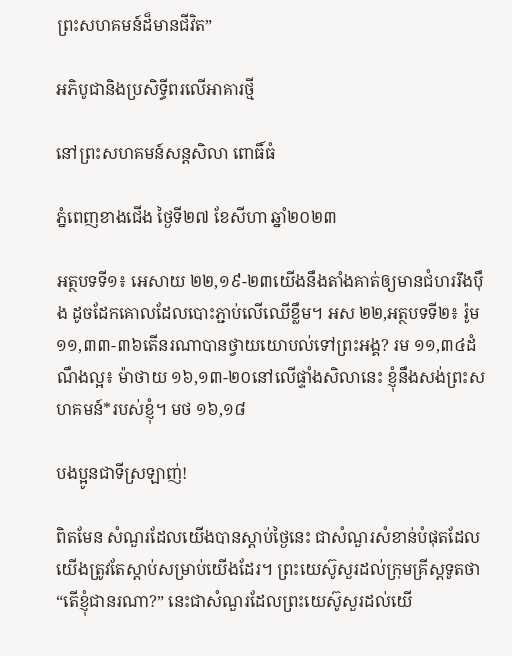ព្រះសហគមន៍ដ៏មានជីវិត”

អភិបូជានិងប្រសិទ្ធីពរលើអាគារថ្មី

នៅព្រះសហគមន៍សន្តសិលា ពោធិ៍ធំ

ភ្នំពេញខាងជើង ថ្ងៃទី២៧ ខែសីហា ឆ្នាំ២០២៣

អត្ថបទទី១៖ អេសាយ ២២,១៩-២៣យើងនឹងតាំងគាត់ឲ្យមានជំហររឹង‌ប៉ឹង ដូចដែកគោលដែលបោះភ្ជាប់លើឈើខ្លឹម។ អស ២២,អត្ថបទទី២៖ រ៉ូម ១១,៣៣-៣៦តើនរណាបានថ្វាយយោបល់ទៅព្រះ‌អង្គ? រម ១១,៣៤ដំណឹងល្អ៖ ម៉ាថាយ ១៦,១៣-២០នៅលើផ្ទាំងសិលានេះ ខ្ញុំនឹងសង់ព្រះ‌សហ‌គមន៍*របស់ខ្ញុំ។ មថ ១៦,១៨

បងប្អូនជាទីស្រឡាញ់!

ពិតមែន សំណួរដែលយើងបានស្ដាប់ថ្ងៃនេះ ជាសំណួរសំខាន់បំផុតដែលយើងត្រូវតែស្ដាប់សម្រាប់យើងដែរ។ ព្រះយេស៊ូសួរដល់ក្រុមគ្រីស្តទូតថា “តើខ្ញុំជានរណា?” នេះជាសំណួរដែលព្រះយេស៊ូសួរដល់យើ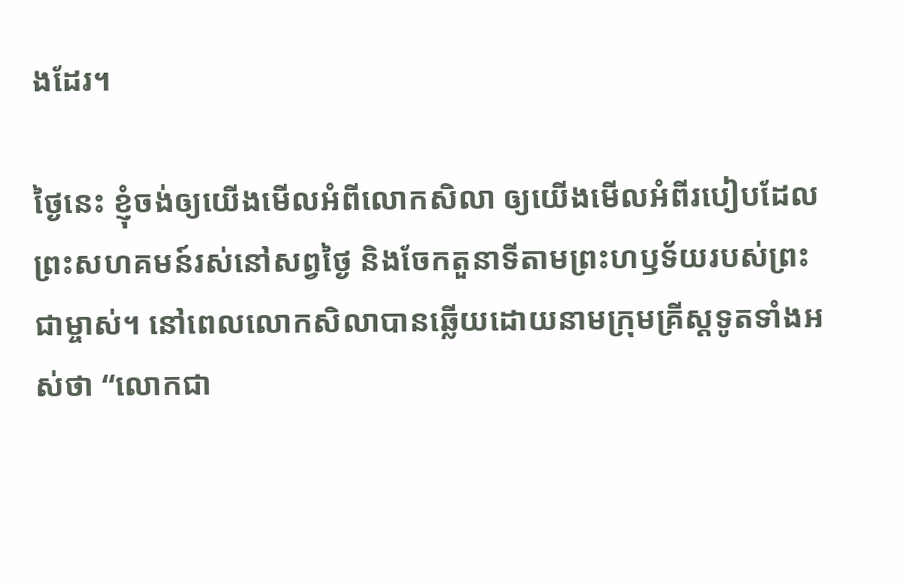ងដែរ។

ថ្ងៃនេះ ខ្ញុំចង់ឲ្យយើងមើលអំពីលោកសិលា ឲ្យយើងមើលអំពីរបៀបដែលព្រះសហគមន៍រស់នៅសព្វថ្ងៃ និងចែកតួនាទីតាមព្រះហឫទ័យរបស់ព្រះជាម្ចាស់។ នៅពេលលោកសិលាបានឆ្លើយដោយនាមក្រុមគ្រីស្តទូតទាំងអស់ថា “លោកជា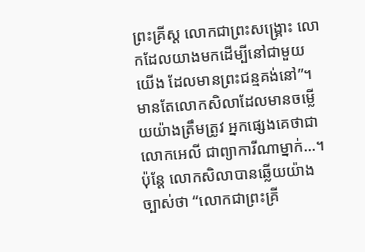ព្រះគ្រីស្ត លោកជាព្រះសង្គ្រោះ លោកដែលយាងមកដើម្បីនៅជាមួយយើង ដែលមានព្រះជន្មគង់នៅ”។ មានតែលោកសិលាដែលមានចម្លើយយ៉ាងត្រឹមត្រូវ អ្នកផ្សេងគេថាជាលោកអេលី ជាព្យាការីណាម្នាក់…។ ប៉ុន្តែ លោកសិលាបានឆ្លើយយ៉ាងច្បាស់ថា “លោកជាព្រះគ្រី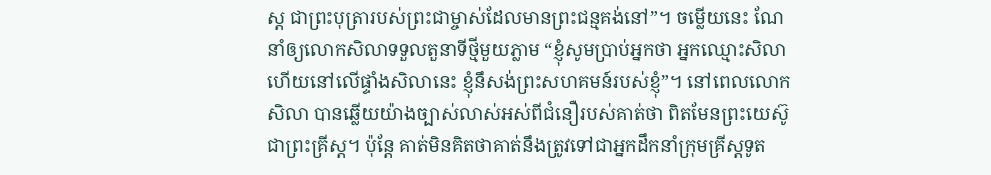ស្ត ជាព្រះបុត្រារបស់ព្រះជាម្ចាស់ដែលមានព្រះជន្មគង់នៅ”។ ចម្លើយនេះ ណែនាំឲ្យលោកសិលាទទួលតួនាទីថ្មីមួយភ្លាម “ខ្ញុំសូមប្រាប់អ្នកថា អ្នកឈ្មោះសិលាហើយនៅលើផ្ទាំងសិលានេះ ខ្ញុំនឹសង់ព្រះសហគមន៍របស់ខ្ញុំ”។ នៅពេលលោកសិលា បានឆ្លើយយ៉ាងច្បាស់លាស់អស់ពីជំនឿរបស់គាត់ថា ពិតមែនព្រះយេស៊ូជាព្រះគ្រីស្ត។ ប៉ុន្តែ គាត់មិនគិតថាគាត់នឹងត្រូវទៅជាអ្នកដឹកនាំក្រុមគ្រីស្តទូត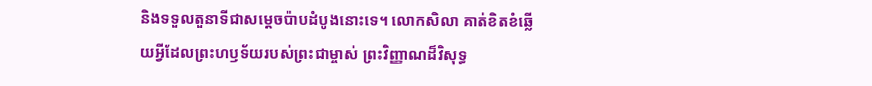និងទទួលតួនាទីជាសម្ដេចប៉ាបដំបូងនោះទេ។ លោកសិលា គាត់ខិតខំឆ្លើយអ្វីដែលព្រះហឫទ័យរបស់ព្រះជាម្ចាស់ ព្រះវិញ្ញាណដ៏វិសុទ្ធ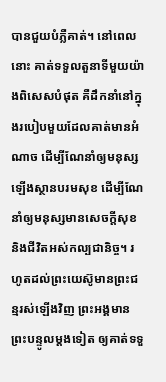បានជួយបំភ្លឺគាត់។ នៅពេលនោះ គាត់ទទួលតួនាទីមួយយ៉ាងពិសេសបំផុត គឺដឹកនាំនៅក្នុងរបៀបមួយដែលគាត់មានអំណាច ដើម្បីណែនាំឲ្យមនុស្សឡើងស្ថានបរមសុខ ដើម្បីណែនាំឲ្យមនុស្សមានសេចក្ដីសុខ និងជីវិតអស់កល្បជានិច្ច។ រហូតដល់ព្រះយេស៊ូមានព្រះជន្មរស់ឡើងវិញ ព្រះអង្គមានព្រះបន្ទូលម្ដងទៀត ឲ្យគាត់ទទួ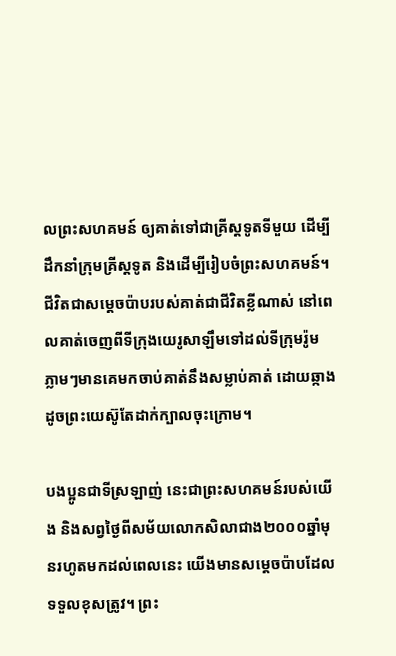លព្រះសហគមន៍ ឲ្យគាត់ទៅជាគ្រីស្តទូតទីមួយ ដើម្បីដឹកនាំក្រុមគ្រីស្តទូត និងដើម្បីរៀបចំព្រះសហគមន៍។ ជីវិតជាសម្ដេចប៉ាបរបស់គាត់ជាជីវិតខ្លីណាស់ នៅពេលគាត់ចេញពីទីក្រុងយេរូសាឡឹមទៅដល់ទីក្រុមរ៉ូម ភ្លាមៗមានគេមកចាប់គាត់នឹងសម្លាប់គាត់ ដោយឆ្កាងដូចព្រះយេស៊ូតែដាក់ក្បាលចុះក្រោម។

បងប្អូនជាទីស្រឡាញ់ នេះជាព្រះសហគមន៍របស់យើង និងសព្វថ្ងៃពីសម័យលោកសិលាជាង២០០០ឆ្នាំមុនរហូតមកដល់ពេលនេះ យើងមានសម្ដេចប៉ាបដែលទទួលខុសត្រូវ។ ព្រះ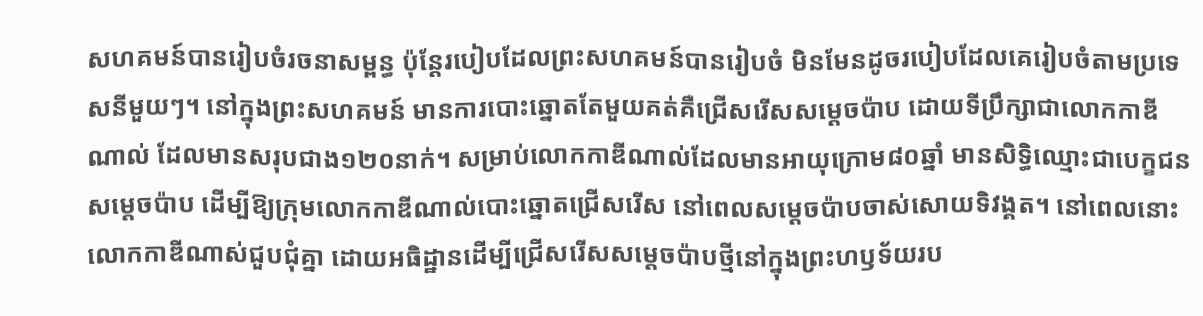សហគមន៍បានរៀបចំរចនាសម្ពន្ធ ប៉ុន្តែរបៀបដែលព្រះសហគមន៍បានរៀបចំ មិនមែនដូចរបៀបដែលគេរៀបចំតាមប្រទេសនីមួយៗ។ នៅក្នុងព្រះសហគមន៍ មានការបោះឆ្នោតតែមួយគត់គឺជ្រើសរើសសម្ដេចប៉ាប ដោយទីប្រឹក្សាជាលោកកាឌីណាល់ ដែលមានសរុបជាង១២០នាក់។ សម្រាប់លោកកាឌីណាល់ដែលមានអាយុក្រោម៨០ឆ្នាំ មានសិទ្ធិឈ្មោះជាបេក្ខជនសម្តេចប៉ាប ដើម្បីឱ្យក្រុមលោកកាឌីណាល់បោះឆ្នោតជ្រើសរើស នៅពេលសម្ដេចប៉ាបចាស់សោយទិវង្គត។ នៅពេលនោះលោកកាឌីណាស់ជួបជុំគ្នា ដោយអធិដ្ឋានដើម្បីជ្រើសរើសសម្តេចប៉ាបថ្មីនៅក្នុងព្រះហឫទ័យរប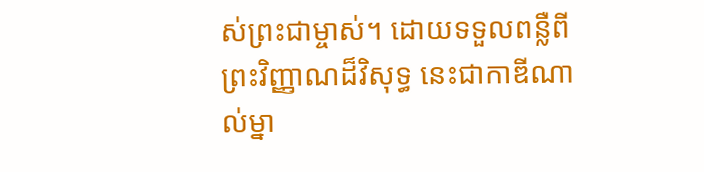ស់ព្រះជាម្ចាស់។ ដោយទទួលពន្លឺពីព្រះវិញ្ញាណដ៏វិសុទ្ធ នេះជាកាឌីណាល់ម្នា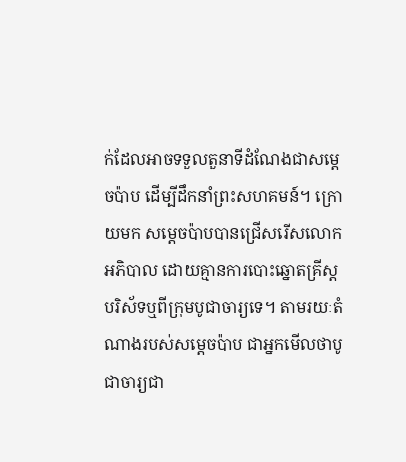ក់ដែលអាចទទួលតួនាទីដំណែងជាសម្ដេចប៉ាប ដើម្បីដឹកនាំព្រះសហគមន៍។ ក្រោយមក សម្ដេចប៉ាបបានជ្រើសរើសលោកអភិបាល ដោយគ្មានការបោះឆ្នោតគ្រីស្តបរិស័ទឬពីក្រុមបូជាចារ្យទេ។ តាមរយៈតំណាងរបស់សម្តេចប៉ាប ជាអ្នកមើលថាបូជាចារ្យជា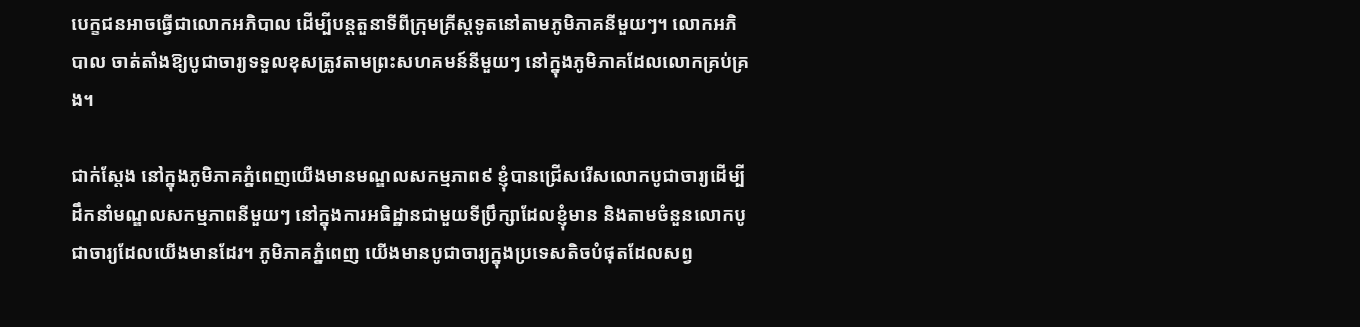បេក្ខជនអាចធ្វើជាលោកអភិបាល ដើម្បីបន្តតួនាទីពីក្រុមគ្រីស្តទូតនៅតាមភូមិភាគនីមួយៗ។ លោកអភិបាល ចាត់តាំងឱ្យបូជាចារ្យទទួលខុសត្រូវតាមព្រះសហគមន៍នីមួយៗ នៅក្នុងភូមិភាគដែលលោកគ្រប់គ្រង។

ជាក់ស្តែង នៅក្នុងភូមិភាគភ្នំពេញយើងមានមណ្ឌលសកម្មភាព៩ ខ្ញុំបានជ្រើសរើសលោកបូជាចារ្យដើម្បីដឹកនាំមណ្ឌលសកម្មភាពនីមួយៗ នៅក្នុងការអធិដ្ឋានជាមួយទីប្រឹក្សាដែលខ្ញុំមាន និងតាមចំនួនលោកបូជាចារ្យដែលយើងមានដែរ។ ភូមិភាគភ្នំពេញ យើងមានបូជាចារ្យក្នុងប្រទេសតិចបំផុតដែលសព្វ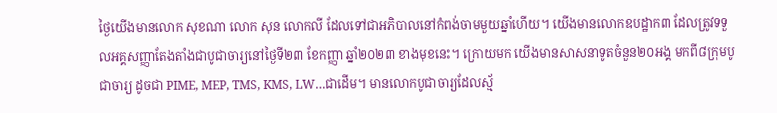ថ្ងៃយើងមានលោក សុខណា លោក សុន លោកលី ដែលទៅជាអភិបាលនៅកំពង់ចាមមួយឆ្នាំហើយ។ យើងមានលោកឧបដ្ឋាក៣ ដែលត្រូវទទួលអគ្គសញ្ញាតែងតាំងជាបូជាចារ្យនៅថ្ងៃទី២៣ ខែកញ្ញា ឆ្នាំ២០២៣ ខាងមុខនេះ។ ក្រោយមក យើងមានសាសនាទូតចំនួន២០អង្គ មកពី៨ក្រុមបូជាចារ្យ ដូចជា PIME, MEP, TMS, KMS, LW…ជាដើម។ មានលោកបូជាចារ្យដែលស្ម័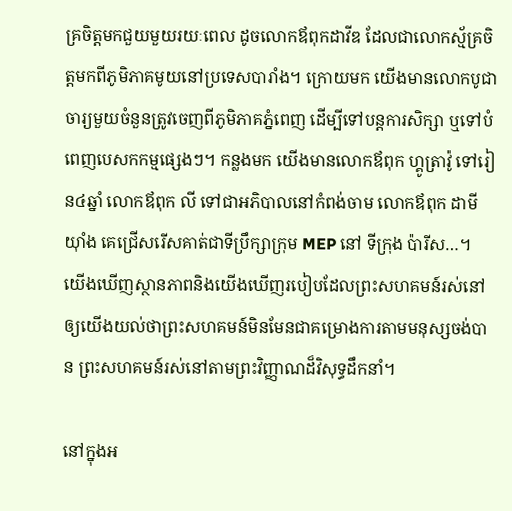គ្រចិត្តមកជួយមួយរយៈពេល ដូចលោកឪពុកដាវីឌ ដែលជាលោកស្ម័គ្រចិត្តមកពីភូមិភាគមូយនៅប្រទេសបារាំង។ ក្រោយមក យើងមានលោកបូជាចារ្យមួយចំនួនត្រូវចេញពីភូមិភាគភ្នំពេញ ដើម្បីទៅបន្តការសិក្សា ឬទៅបំពេញបេសកកម្មផ្សេងៗ។ កន្លងមក យើងមានលោកឪពុក ហ្គូត្រាវ៉ូ ទៅរៀន៤ឆ្នាំ លោកឪពុក លី ទៅជាអភិបាលនៅកំពង់ចាម លោកឪពុក ដាមីយ៉ាំង គេជ្រើសរើសគាត់ជាទីប្រឹក្សាក្រុម MEP នៅ ទីក្រុង ប៉ារីស…។ យើងឃើញស្ថានភាពនិងយើងឃើញរបៀបដែលព្រះសហគមន៍រស់នៅ ឲ្យយើងយល់ថាព្រះសហគមន៍មិនមែនជាគម្រោងការតាមមនុស្សចង់បាន ព្រះសហគមន៍រស់នៅតាមព្រះវិញ្ញាណដ៏វិសុទ្ធដឹកនាំ។

នៅក្នុងអ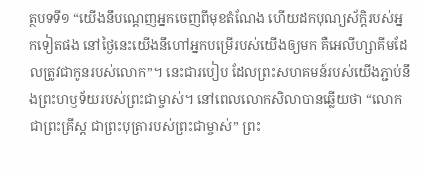ត្ថបទទី១ “យើងនឹបណ្ដេញអ្នកចេញពីមុខតំណែង ហើយដកបុណ្យស័ក្តិរបស់អ្នកទៀតផង នៅថ្ងៃនេះយើងនឹហៅអ្នកបម្រើរបស់យើងឲ្យមក គឺអេលីហ្សាគីមដែលត្រូវជាកូនរបស់លោក”។ នេះជារបៀប ដែលព្រះសហគមន៍របស់យើងភ្ជាប់នឹងព្រះហឫទ័យរបស់ព្រះជាម្ចាស់។ នៅពេលលោកសិលាបានឆ្លើយថា “លោកជាព្រះគ្រីស្ត ជាព្រះបុត្រារបស់ព្រះជាម្ចាស់” ព្រះ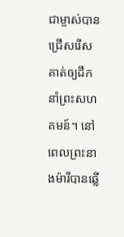ជាម្ចាស់បានជ្រើសរើសគាត់ឲ្យដឹកនាំព្រះសហគមន៍។ នៅពេលព្រះនាងម៉ារីបានឆ្លើ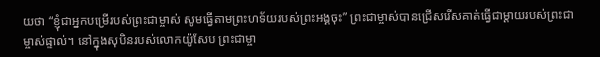យថា “ខ្ញុំជាអ្នកបម្រើរបស់ព្រះជាម្ចាស់ សូមធ្វើតាមព្រះហទ័យរបស់ព្រះអង្គចុះ” ព្រះជាម្ចាស់បានជ្រើសរើសគាត់ធ្វើជាម្ដាយរបស់ព្រះជាម្ចាស់ផ្ទាល់។ នៅក្នុងសុបិនរបស់លោកយ៉ូសែប ព្រះជាម្ចា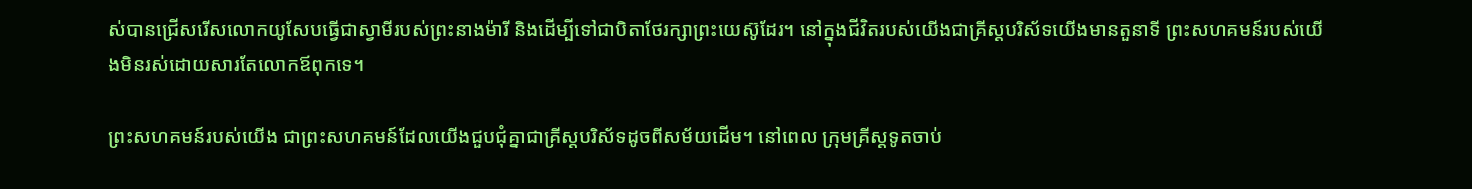ស់បានជ្រើសរើសលោកយូសែបធ្វើជាស្វាមីរបស់ព្រះនាងម៉ារី និងដើម្បីទៅជាបិតាថែរក្សាព្រះយេស៊ូដែរ។ នៅក្នុងជីវិតរបស់យើងជាគ្រីស្តបរិស័ទយើងមានតួនាទី ព្រះសហគមន៍របស់យើងមិនរស់ដោយសារតែលោកឪពុកទេ។

ព្រះសហគមន៍របស់យើង ជាព្រះសហគមន៍ដែលយើងជួបជុំគ្នាជាគ្រីស្តបរិស័ទដូចពីសម័យដើម។ នៅពេល ក្រុមគ្រីស្តទូតចាប់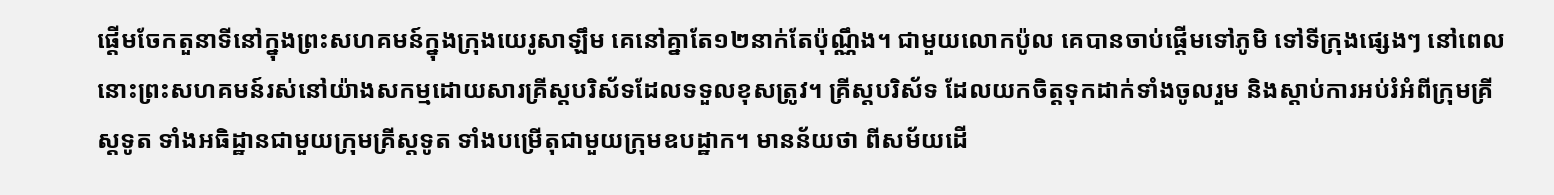ផ្ដើមចែកតួនាទីនៅក្នុងព្រះសហគមន៍ក្នុងក្រុងយេរូសាឡឹម គេនៅគ្នាតែ១២នាក់តែប៉ុណ្ណឹង។ ជាមួយលោកប៉ូល គេបានចាប់ផ្ដើមទៅភូមិ ទៅទីក្រុងផ្សេងៗ នៅពេលនោះព្រះសហគមន៍រស់នៅយ៉ាងសកម្មដោយសារគ្រីស្តបរិស័ទដែលទទួលខុសត្រូវ។ គ្រីស្តបរិស័ទ ដែលយកចិត្តទុកដាក់ទាំងចូលរួម និងស្ដាប់ការអប់រំអំពីក្រុមគ្រីស្តទូត ទាំងអធិដ្ឋានជាមួយក្រុមគ្រីស្តទូត ទាំងបម្រើតុជាមួយក្រុមឧបដ្ឋាក។ មានន័យថា ពីសម័យដើ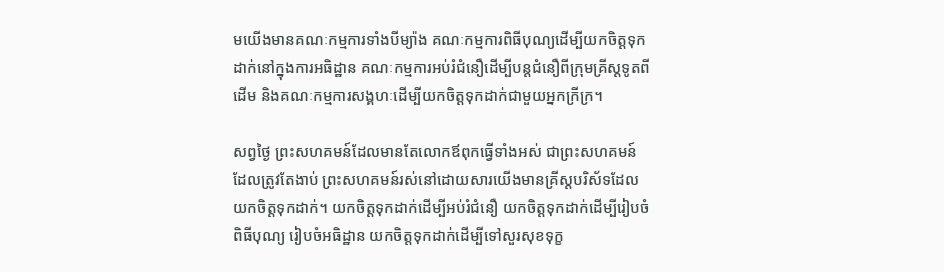មយើងមានគណៈកម្មការទាំងបីម្យ៉ាង គណៈកម្មការពិធីបុណ្យដើម្បីយកចិត្តទុកដាក់នៅក្នុងការអធិដ្ឋាន គណៈកម្មការអប់រំជំនឿដើម្បីបន្តជំនឿពីក្រុមគ្រីស្តទូតពីដើម និងគណៈកម្មការសង្គហៈដើម្បីយកចិត្តទុកដាក់ជាមួយអ្នកក្រីក្រ។

សព្វថ្ងៃ ព្រះសហគមន៍ដែលមានតែលោកឪពុកធ្វើទាំងអស់ ជាព្រះសហគមន៍ដែលត្រូវតែងាប់ ព្រះសហគមន៍រស់នៅដោយសារយើងមានគ្រីស្តបរិស័ទដែលយកចិត្តទុកដាក់។ យកចិត្តទុកដាក់ដើម្បីអប់រំជំនឿ យកចិត្តទុកដាក់ដើម្បីរៀបចំពិធីបុណ្យ រៀបចំអធិដ្ឋាន យកចិត្តទុកដាក់ដើម្បីទៅសួរសុខទុក្ខ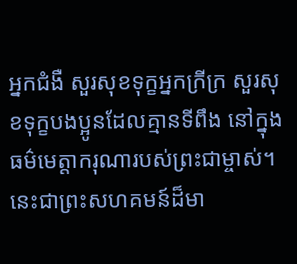អ្នកជំងឺ សួរសុខទុក្ខអ្នកក្រីក្រ សួរសុខទុក្ខបងប្អូនដែលគ្មានទីពឹង នៅក្នុងធម៌មេត្តាករុណារបស់ព្រះជាម្ចាស់។ នេះជាព្រះសហគមន៍ដ៏មា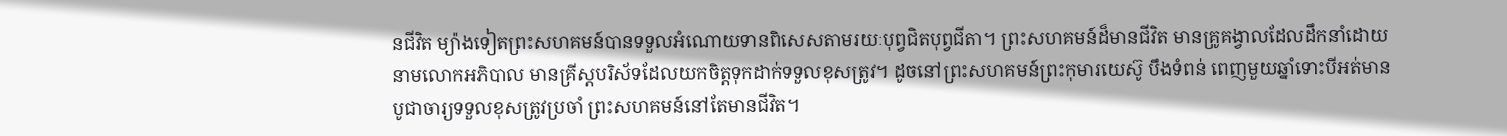នជីវិត ម្យ៉ាងទៀតព្រះសហគមន៍បានទទួលអំណោយទានពិសេសតាមរយៈបុព្វជិតបុព្វជីតា។ ព្រះសហគមន៍ដ៏មានជីវិត មានគ្រូគង្វាលដែលដឹកនាំដោយនាមលោកអភិបាល មានគ្រីស្តបរិស័ទដែលយកចិត្តទុកដាក់ទទួលខុសត្រូវ។ ដូចនៅព្រះសហគមន៍ព្រះកុមារយេស៊ូ បឹងទំពន់ ពេញមួយឆ្នាំទោះបីអត់មានបូជាចារ្យទទួលខុសត្រូវប្រចាំ ព្រះសហគមន៍នៅតែមានជីវិត។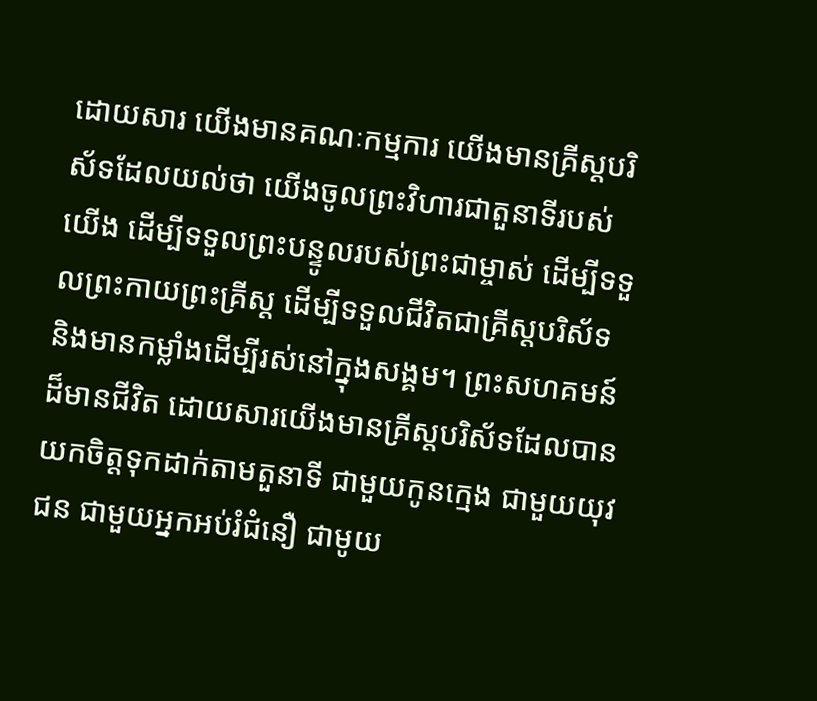ដោយសារ យើងមានគណៈកម្មការ យើងមានគ្រីស្តបរិស័ទដែលយល់ថា យើងចូលព្រះវិហារជាតួនាទីរបស់យើង ដើម្បីទទួលព្រះបន្ទូលរបស់ព្រះជាម្ចាស់ ដើម្បីទទួលព្រះកាយព្រះគ្រីស្ត ដើម្បីទទួលជីវិតជាគ្រីស្តបរិស័ទ និងមានកម្លាំងដើម្បីរស់នៅក្នុងសង្គម។ ព្រះសហគមន៍ដ៏មានជីវិត ដោយសារយើងមានគ្រីស្តបរិស័ទដែលបានយកចិត្តទុកដាក់តាមតួនាទី ជាមួយកូនក្មេង ជាមួយយុវជន ជាមួយអ្នកអប់រំជំនឿ ជាមូយ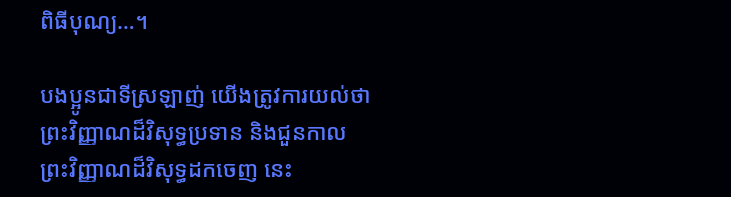ពិធីបុណ្យ…។

បងប្អូនជាទីស្រឡាញ់ យើងត្រូវការយល់ថាព្រះវិញ្ញាណដ៏វិសុទ្ធប្រទាន និងជួនកាលព្រះវិញ្ញាណដ៏វិសុទ្ធដកចេញ នេះ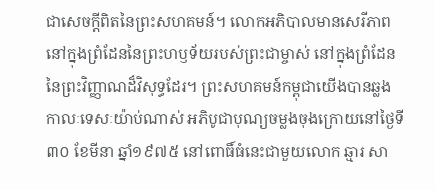ជាសេចក្ដីពិតនៃព្រះសហគមន៍។ លោកអភិបាលមានសេរីភាពនៅក្នុងព្រំដែននៃព្រះហឫទ័យរបស់ព្រះជាម្ចាស់ នៅក្នុងព្រំដែននៃព្រះវិញ្ញាណដ៏វិសុទ្ធដែរ។ ព្រះសហគមន៍កម្ពុជាយើងបានឆ្លងកាលៈទេសៈយ៉ាប់ណាស់ អភិបូជាបុណ្យចម្លងចុងក្រោយនៅថ្ងៃទី៣០ ខែមីនា ឆ្នាំ១៩៧៥ នៅពោធិ៍ធំនេះជាមួយលោក ឆ្មារ សា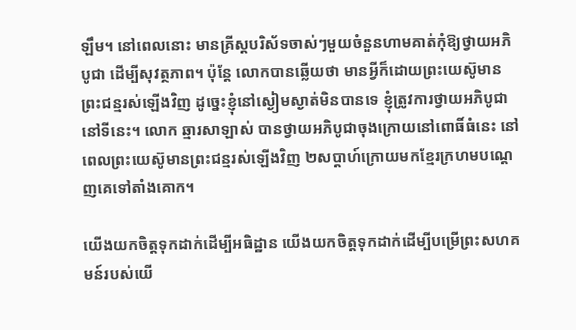ឡឹម។ នៅពេលនោះ មានគ្រីស្តបរិស័ទចាស់ៗមួយចំនួនហាមគាត់កុំឱ្យថ្វាយអភិបូជា ដើម្បីសុវត្ថភាព។ ប៉ុន្តែ លោកបានឆ្លើយថា មានអ្វីក៏ដោយព្រះយេស៊ូមានព្រះជន្មរស់ឡើងវិញ ដូច្នេះខ្ញុំនៅស្ងៀមស្ងាត់មិនបានទេ ខ្ញុំត្រូវការថ្វាយអភិបូជានៅទីនេះ។ លោក ឆ្មារសាឡាស់ បានថ្វាយអភិបូជាចុងក្រោយនៅពោធិ៍ធំនេះ នៅពេលព្រះយេស៊ូមានព្រះជន្មរស់ឡើងវិញ ២សប្តាហ៍ក្រោយមកខ្មែរក្រហមបណ្ដេញគេទៅតាំងគោក។

យើងយកចិត្តទុកដាក់ដើម្បីអធិដ្ឋាន យើងយកចិត្តទុកដាក់ដើម្បីបម្រើព្រះសហគមន៍របស់យើ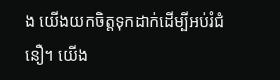ង យើងយកចិត្តទុកដាក់ដើម្បីអប់រំជំនឿ។ យើង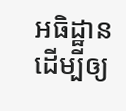អធិដ្ឋាន ដើម្បីឲ្យ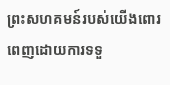ព្រះសហគមន៍របស់យើងពោរពេញដោយការទទួ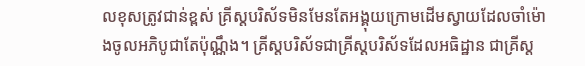លខុសត្រូវជាន់ខ្ពស់ គ្រីស្តបរិស័ទមិនមែនតែអង្គុយក្រោមដើមស្វាយដែលចាំម៉ោងចូលអភិបូជាតែប៉ុណ្ណឹង។ គ្រីស្តបរិស័ទជាគ្រីស្តបរិស័ទដែលអធិដ្ឋាន ជាគ្រីស្ត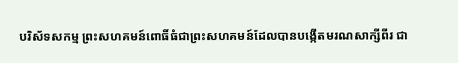បរិស័ទសកម្ម ព្រះសហគមន៍ពោធិ៍ធំជាព្រះសហគមន៍ដែលបានបង្កើតមរណសាក្សីពីរ ជា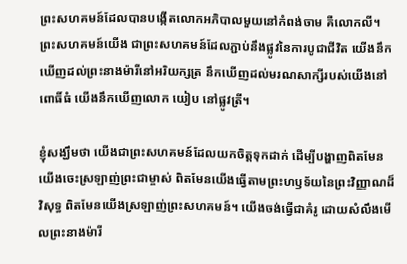ព្រះសហគមន៍ដែលបានបង្កើតលោកអភិបាលមួយនៅកំពង់ចាម គឺលោកលី។ ព្រះសហគមន៍យើង ជាព្រះសហគមន៍ដែលភ្ជាប់នឹងផ្លូវនៃការបូជាជីវិត យើងនឹកឃើញដល់ព្រះនាងម៉ារីនៅអរិយក្សត្រ នឹកឃើញដល់មរណសាក្សីរបស់យើងនៅពោធិ៍ធំ យើងនឹកឃើញលោក យៀប នៅផ្លូវត្រី។

ខ្ញុំសង្ឃឹមថា យើងជាព្រះសហគមន៍ដែលយកចិត្តទុកដាក់ ដើម្បីបង្ហាញពិតមែនយើងចេះស្រឡាញ់ព្រះជាម្ចាស់ ពិតមែនយើងធ្វើតាមព្រះហឫទ័យនៃព្រះវិញ្ញាណដ៏វិសុទ្ធ ពិតមែនយើងស្រឡាញ់ព្រះសហគមន៍។ យើងចង់ធ្វើជាគំរូ ដោយសំលឹងមើលព្រះនាងម៉ារី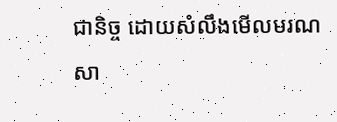ជានិច្ច ដោយសំលឹងមើលមរណសា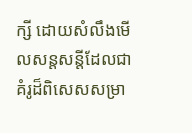ក្សី ដោយសំលឹងមើលសន្តសន្តីដែលជាគំរូដ៏ពិសេសសម្រា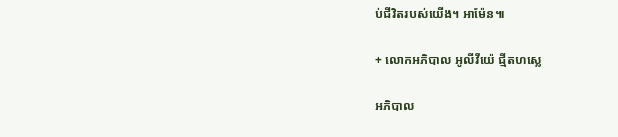ប់ជីវិតរបស់យើង។ អាម៉ែន៕

+ លោកអភិបាល អូលីវីយ៉េ ជ្មីតហស្លេ

អភិបាល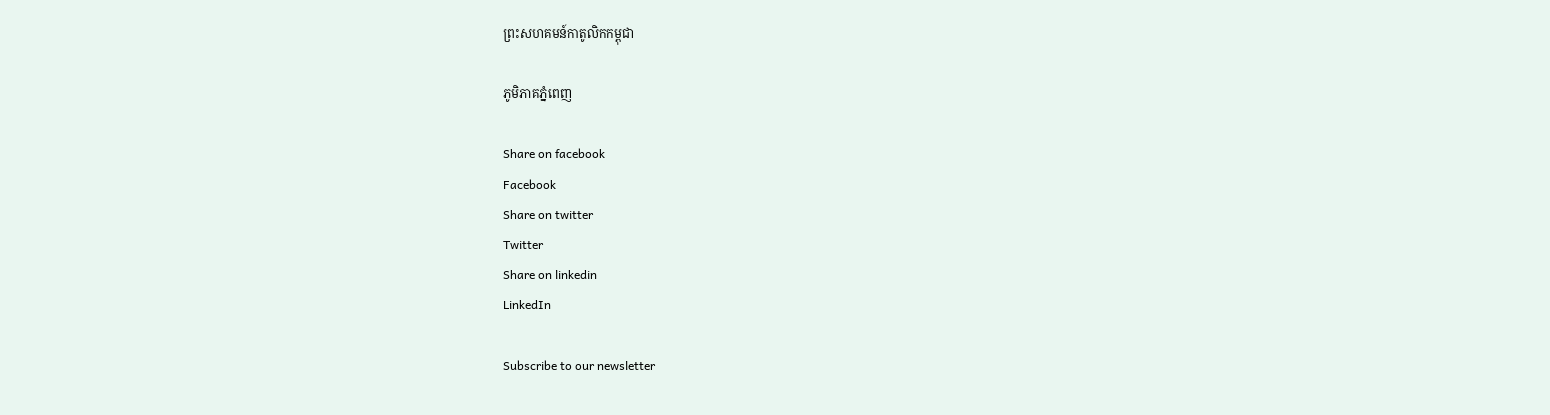ព្រះសហគមន៍កាតូលិកកម្ពុជា

ភូមិភាគភ្នំពេញ

Share on facebook
Facebook
Share on twitter
Twitter
Share on linkedin
LinkedIn

Subscribe to our newsletter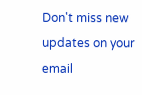Don't miss new updates on your email